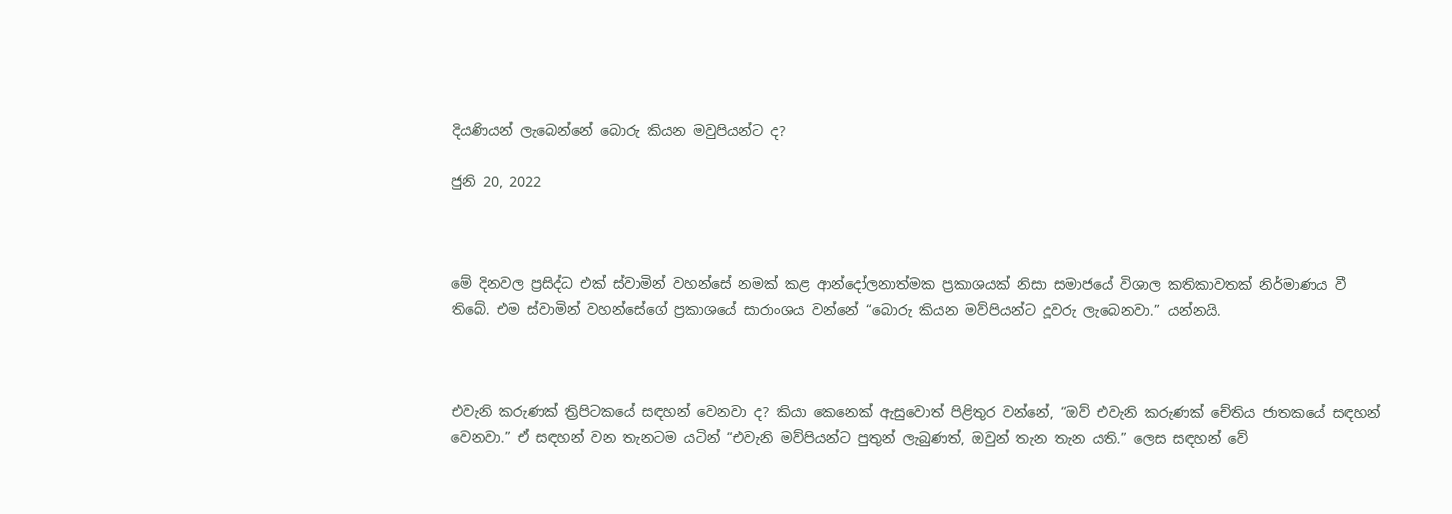දියණියන් ලැබෙන්නේ බොරු කියන මවුපියන්ට ද?

ජුනි 20, 2022



මේ දිනවල ප්‍රසිද්ධ එක් ස්වාමින් වහන්සේ නමක් කළ ආන්දෝලනාත්මක ප්‍රකාශයක් නිසා සමාජයේ විශාල කතිකාවතක් නිර්මාණය වී තිබේ. එම ස්වාමින් වහන්සේගේ ප්‍රකාශයේ සාරාංශය වන්නේ “බොරු කියන මව්පියන්ට දූවරු ලැබෙනවා.” යන්නයි.



එවැනි කරුණක් ත්‍රිපිටකයේ සඳහන් වෙනවා ද? කියා කෙනෙක් ඇසුවොත් පිළිතුර වන්නේ, “ඔව් එවැනි කරුණක් චේතිය ජාතකයේ සඳහන් වෙනවා.” ඒ සඳහන් වන තැනටම යටින් “එවැනි මව්පියන්ට පුතුන් ලැබුණත්, ඔවුන් තැන තැන යති.” ලෙස සඳහන් වේ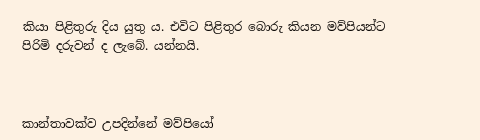කියා පිළිතුරු දිය යුතු ය. එවිට පිළිතුර බොරු කියන මව්පියන්ට පිරිමි දරුවන් ද ලැබේ. යන්නයි.



කාන්තාවක්ව උපදින්නේ මව්පියෝ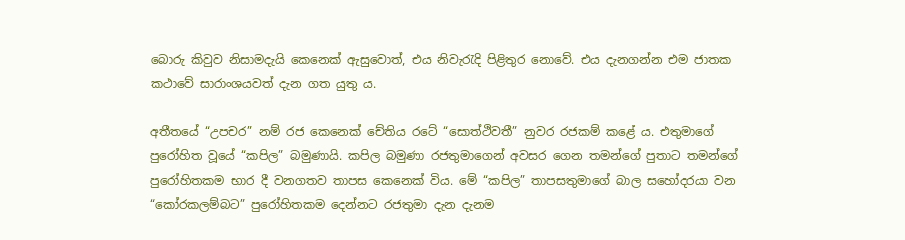බොරු කිවුව නිසාමදැයි කෙනෙක් ඇසුවොත්, එය නිවැරැදි පිළිතුර නොවේ. එය දැනගන්න එම ජාතක කථාවේ සාරාංශයවත් දැන ගත යුතු ය.

අතීතයේ “උපචර” නම් රජ කෙනෙක් චේතිය රටේ “සොත්ථිවතී” නුවර රජකම් කළේ ය. එතුමාගේ පුරෝහිත වූයේ “කපිල” බමුණායි. කපිල බමුණා රජතුමාගෙන් අවසර ගෙන තමන්ගේ පුතාට තමන්ගේ පුරෝහිතකම භාර දී වනගතව තාපස කෙනෙක් විය. මේ “කපිල” තාපසතුමාගේ බාල සහෝදරයා වන “කෝරකලම්බට” පුරෝහිතකම දෙන්නට රජතුමා දැන දැනම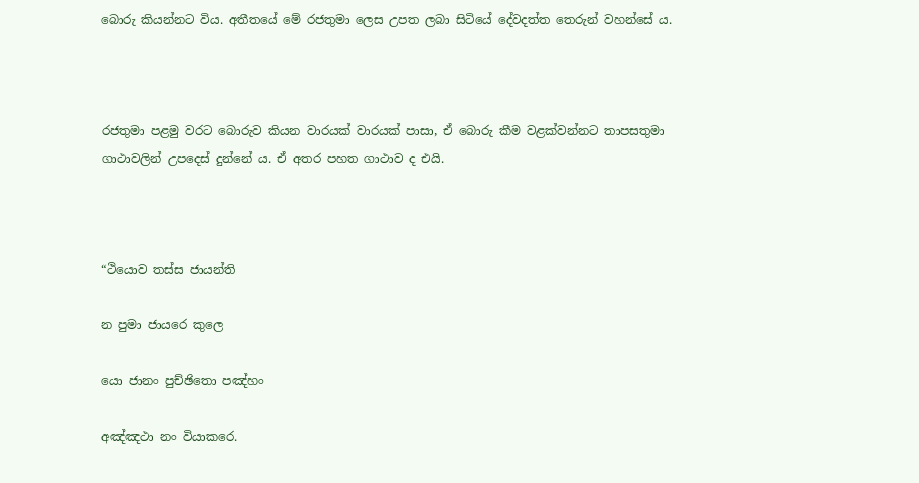බොරු කියන්නට විය. අතීතයේ මේ රජතුමා ලෙස උපත ලබා සිටියේ දේවදත්ත තෙරුන් වහන්සේ ය.



රජතුමා පළමු වරට බොරුව කියන වාරයක් වාරයක් පාසා, ඒ බොරු කීම වළක්වන්නට තාපසතුමා ගාථාවලින් උපදෙස් දුන්නේ ය. ඒ අතර පහත ගාථාව ද එයි.



“ථියොව තස්ස ජායන්ති

න පුමා ජායරෙ කුලෙ

යො ජානං පුච්ඡිතො පඤ්හං

අඤ්ඤථා නං වියාකරෙ.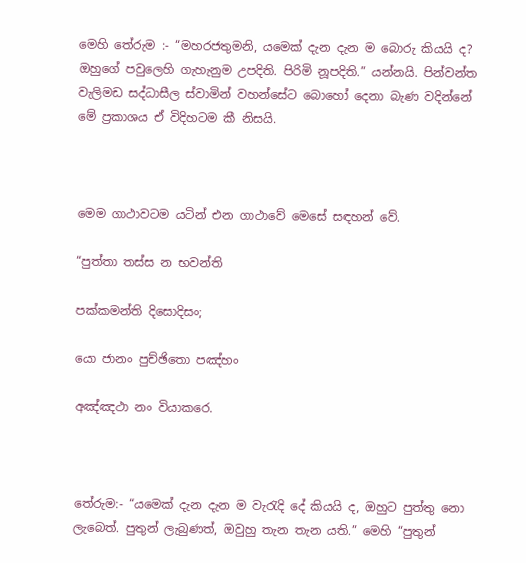මෙහි තේරුම :- “මහරජතුමනි, යමෙක් දැන දැන ම බොරු කියයි ද? ඔහුගේ පවුලෙහි ගැහැනුම උපදිති. පිරිමි නූපදිති.” යන්නයි. පින්වන්ත වැලිමඩ සද්ධාසීල ස්වාමින් වහන්සේට බොහෝ දෙනා බැණ වදින්නේ මේ ප්‍රකාශය ඒ විදිහටම කී නිසයි.



මෙම ගාථාවටම යටින් එන ගාථාවේ මෙසේ සඳහන් වේ.

“පුත්තා තස්ස න භවන්ති

පක්කමන්ති දිසොදිසං;

යො ජානං පුච්ඡිතො පඤ්හං

අඤ්ඤථා නං වියාකරෙ.



තේරුම:- “යමෙක් දැන දැන ම වැරැදි දේ කියයි ද, ඔහුට පුත්තු නො ලැබෙත්. පුතුන් ලැබුණත්, ඔවුහු තැන තැන යති.” මෙහි “පුතුන්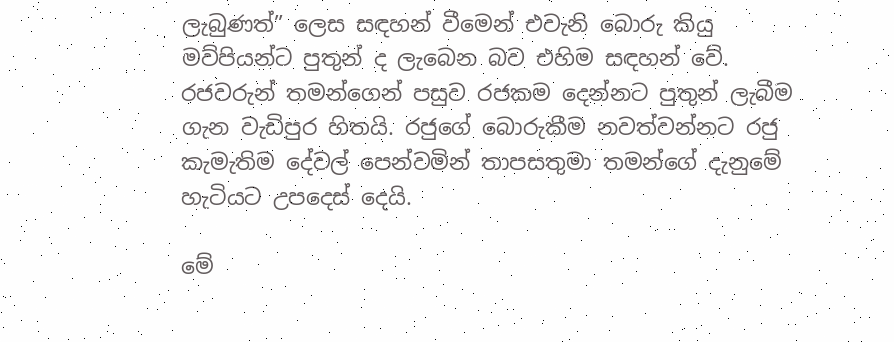ලැබුණත්” ලෙස සඳහන් වීමෙන් එවැනි බොරු කියු මව්පියන්ට පුතුන් ද ලැබෙන බව එහිම සඳහන් වේ. රජවරුන් තමන්ගෙන් පසුව රජකම දෙන්නට පුතුන් ලැබීම ගැන වැඩිපුර හිතයි. රජුගේ බොරුකීම නවත්වන්නට රජු කැමැතිම දේවල් පෙන්වමින් තාපසතුමා තමන්ගේ දැනුමේ හැටියට උපදෙස් දෙයි.

මේ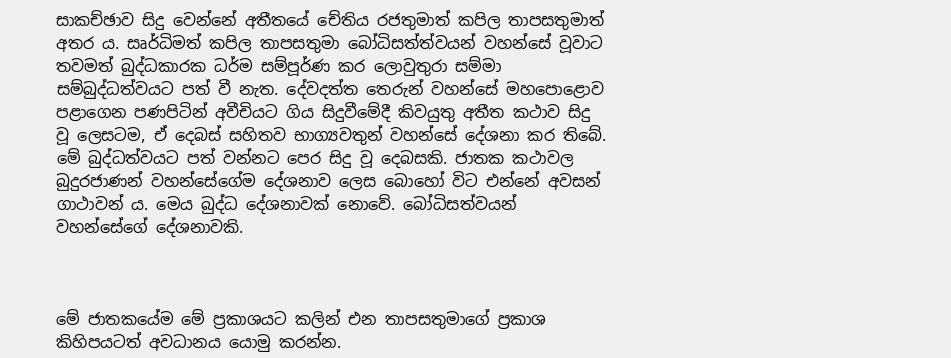සාකච්ඡාව සිදු වෙන්නේ අතීතයේ චේතිය රජතුමාත් කපිල තාපසතුමාත් අතර ය. සෘර්ධිමත් කපිල තාපසතුමා බෝධිසත්ත්වයන් වහන්සේ වූවාට තවමත් බුද්ධකාරක ධර්ම සම්පූර්ණ කර ලොවුතුරා සම්මා සම්බුද්ධත්වයට පත් වී නැත. දේවදත්ත තෙරුන් වහන්සේ මහපොළොව පළාගෙන පණපිටින් අවීචියට ගිය සිදුවීමේදී කිවයුතු අතීත කථාව සිදු වූ ලෙසටම, ඒ දෙබස් සහිතව භාග්‍යවතුන් වහන්සේ දේශනා කර තිබේ. මේ බුද්ධත්වයට පත් වන්නට පෙර සිදු වූ දෙබසකි. ජාතක කථාවල බුදුරජාණන් වහන්සේගේම දේශනාව ලෙස බොහෝ විට එන්නේ අවසන් ගාථාවන් ය. මෙය බුද්ධ දේශනාවක් නොවේ. බෝධිසත්වයන් වහන්සේගේ දේශනාවකි.



මේ ජාතකයේම මේ ප්‍රකාශයට කලින් එන තාපසතුමාගේ ප්‍රකාශ කිහිපයටත් අවධානය යොමු කරන්න.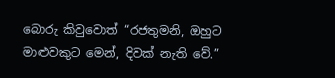බොරු කිවුවොත් “රජතුමනි, ඔහුට මාළුවකුට මෙන්, දිවක් නැති වේ.”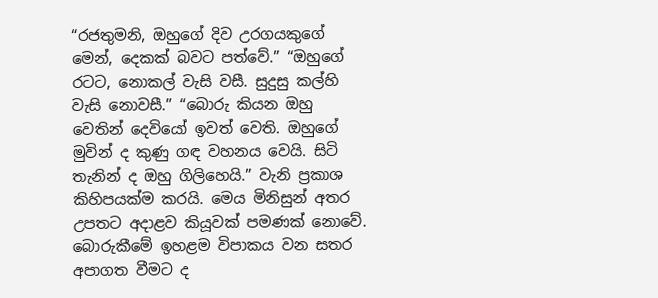“රජතුමනි, ඔහුගේ දිව උරගයකුගේ මෙන්, දෙකක් බවට පත්වේ.” “ඔහුගේ රටට, නොකල් වැසි වසී. සුදුසු කල්හි වැසි නොවසී.” “බොරු කියන ඔහු වෙතින් දෙවියෝ ඉවත් වෙති. ඔහුගේ මුවින් ද කුණු ගඳ වහනය වෙයි. සිටි තැනින් ද ඔහු ගිලිහෙයි.” වැනි ප්‍රකාශ කිහිපයක්ම කරයි. මෙය මිනිසුන් අතර උපතට අදාළව කියූවක් පමණක් නොවේ. බොරුකීමේ ඉහළම විපාකය වන සතර අපාගත වීමට ද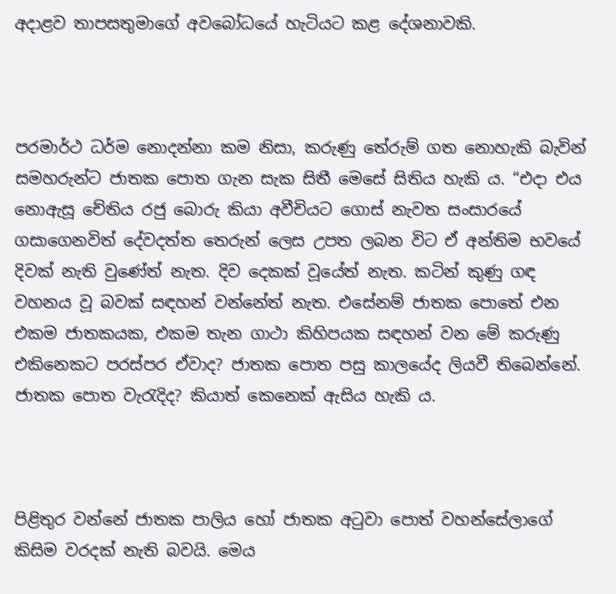අදාළව තාපසතුමාගේ අවබෝධයේ හැටියට කළ දේශනාවකි.



පරමාර්ථ ධර්ම නොදන්නා කම නිසා, කරුණු තේරුම් ගත නොහැකි බැවින් සමහරුන්ට ජාතක පොත ගැන සැක සිතී මෙසේ සිතිය හැකි ය. “එදා එය නොඇසූ චේතිය රජු බොරු කියා අවීචියට ගොස් නැවත සංසාරයේ ගසාගෙනවිත් දේවදත්ත තෙරුන් ලෙස උපත ලබන විට ඒ අන්තිම භවයේ දිවක් නැති වුණේත් නැත. දිව දෙකක් වූයේත් නැත. කටින් කුණු ගඳ වහනය වූ බවක් සඳහන් වන්නේත් නැත. එසේනම් ජාතක පොතේ එන එකම ජාතකයක, එකම තැන ගාථා කිහිපයක සඳහන් වන මේ කරුණු එකිනෙකට පරස්පර ඒවාද? ජාතක පොත පසු කාලයේද ලියවී තිබෙන්නේ. ජාතක පොත වැරැදිද? කියාත් කෙනෙක් ඇසිය හැකි ය.



පිළිතුර වන්නේ ජාතක පාලිය හෝ ජාතක අටුවා පොත් වහන්සේලාගේ කිසිම වරදක් නැති බවයි. මෙය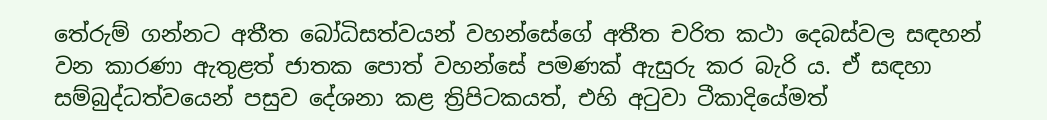තේරුම් ගන්නට අතීත බෝධිසත්වයන් වහන්සේගේ අතීත චරිත කථා දෙබස්වල සඳහන් වන කාරණා ඇතුළත් ජාතක පොත් වහන්සේ පමණක් ඇසුරු කර බැරි ය. ඒ සඳහා සම්බුද්ධත්වයෙන් පසුව දේශනා කළ ත්‍රිපිටකයත්, එහි අටුවා ටීකාදියේමත්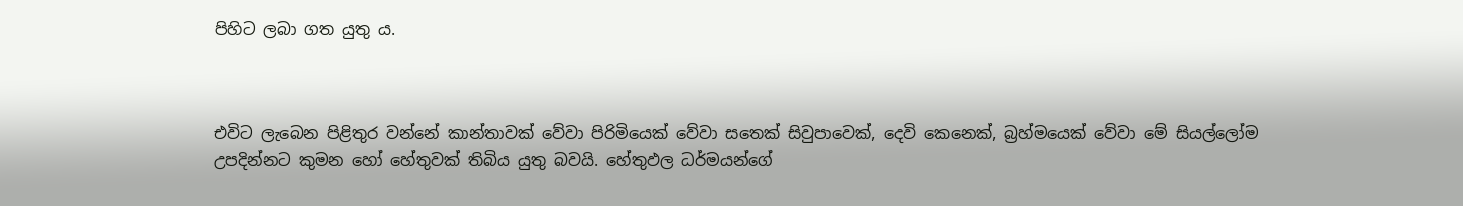පිහිට ලබා ගත යුතු ය.



එවිට ලැබෙන පිළිතුර වන්නේ කාන්තාවක් වේවා පිරිමියෙක් වේවා සතෙක් සිවුපාවෙක්, දෙවි කෙනෙක්, බ්‍රහ්මයෙක් වේවා මේ සියල්ලෝම උපදින්නට කුමන හෝ හේතුවක් තිබිය යුතු බවයි. හේතුඵල ධර්මයන්ගේ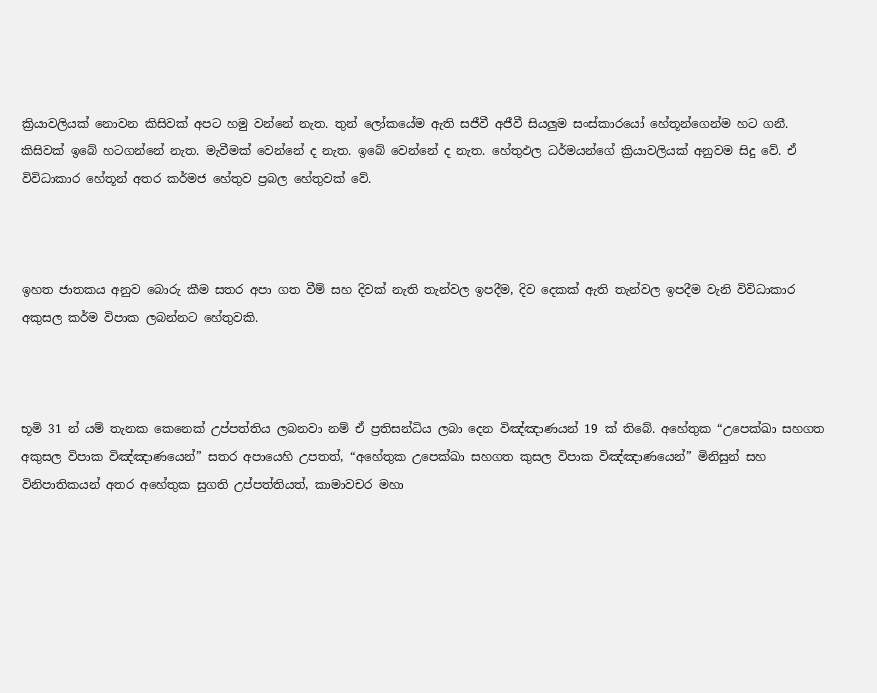ක්‍රියාවලියක් නොවන කිසිවක් අපට හමු වන්නේ නැත. තුන් ලෝකයේම ඇති සජීවී අජීවී සියලුම සංස්කාරයෝ හේතූන්ගෙන්ම හට ගනී. කිසිවක් ඉබේ හටගන්නේ නැත. මැවීමක් වෙන්නේ ද නැත. ඉබේ වෙන්නේ ද නැත. හේතුඵල ධර්මයන්ගේ ක්‍රියාවලියක් අනුවම සිදු වේ. ඒ විවිධාකාර හේතූන් අතර කර්මජ හේතුව ප්‍රබල හේතුවක් වේ.



ඉහත ජාතකය අනුව බොරු කීම සතර අපා ගත වීම් සහ දිවක් නැති තැන්වල ඉපදීම, දිව දෙකක් ඇති තැන්වල ඉපදීම වැනි විවිධාකාර අකුසල කර්ම විපාක ලබන්නට හේතුවකි.



භූමි 31 න් යම් තැනක කෙනෙක් උප්පත්තිය ලබනවා නම් ඒ ප්‍රතිසන්ධිය ලබා දෙන විඤ්ඤාණයන් 19 ක් තිබේ. අහේතුක “උපෙක්ඛා සහගත අකුසල විපාක විඤ්ඤාණයෙන්” සතර අපායෙහි උපතත්, “අහේතුක උපෙක්ඛා සහගත කුසල විපාක විඤ්ඤාණයෙන්” මිනිසුන් සහ විනිපාතිකයන් අතර අහේතුක සුගති උප්පත්තියත්, කාමාවචර මහා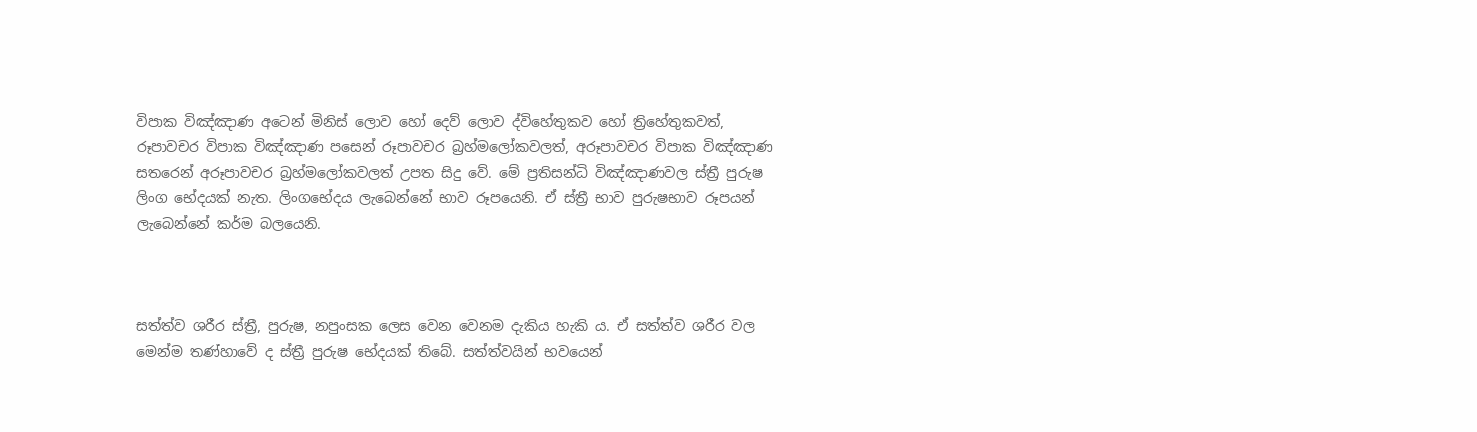විපාක විඤ්ඤාණ අටෙන් මිනිස් ලොව හෝ දෙව් ලොව ද්විහේතුකව හෝ ත්‍රිහේතුකවත්, රූපාවචර විපාක විඤ්ඤාණ පසෙන් රූපාවචර බ්‍රහ්මලෝකවලත්, අරූපාවචර විපාක විඤ්ඤාණ සතරෙන් අරූපාවචර බ්‍රහ්මලෝකවලත් උපත සිදු වේ. මේ ප්‍රතිසන්ධි විඤ්ඤාණවල ස්ත්‍රී පුරුෂ ලිංග භේදයක් නැත. ලිංගභේදය ලැබෙන්නේ භාව රූපයෙනි. ඒ ස්ත්‍රී භාව පුරුෂභාව රූපයන් ලැබෙන්නේ කර්ම බලයෙනි.



සත්ත්ව ශරීර ස්ත්‍රී, පුරුෂ, නපුංසක ලෙස වෙන වෙනම දැකිය හැකි ය. ඒ සත්ත්ව ශරීර වල මෙන්ම තණ්හාවේ ද ස්ත්‍රී පුරුෂ භේදයක් තිබේ. සත්ත්වයින් භවයෙන්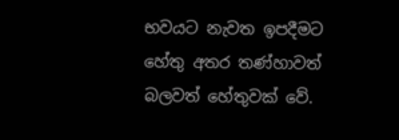භවයට නැවත ඉපදීමට හේතු අතර තණ්හාවත් බලවත් හේතුවක් වේ.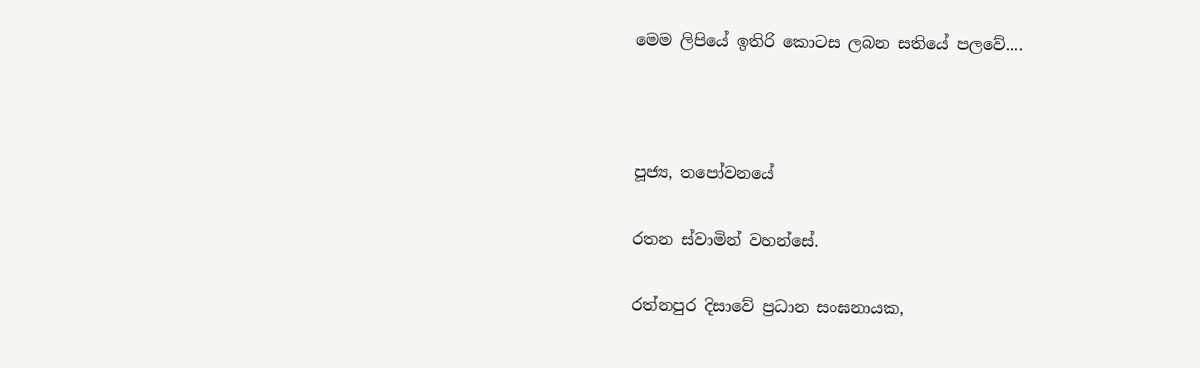මෙම ලිපියේ ඉතිරි කොටස ලබන සතියේ පලවේ....



පූජ්‍ය, තපෝවනයේ

රතන ස්වාමින් වහන්සේ.

රත්නපුර දිසාවේ ප්‍රධාන සංඝනායක,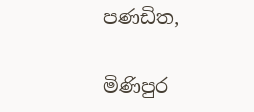පණඩිත,

මිණිපුර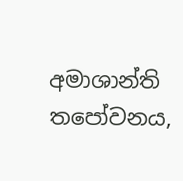අමාශාන්ති තපෝවනය,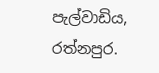පැල්වාඩිය, රත්නපුර.